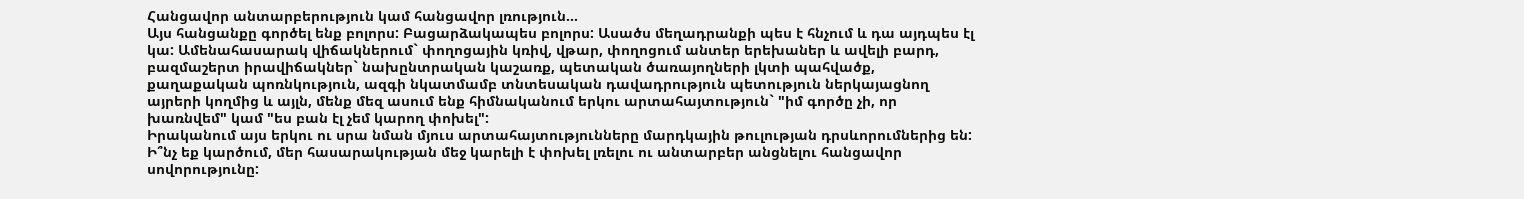Հանցավոր անտարբերություն կամ հանցավոր լռություն...
Այս հանցանքը գործել ենք բոլորս: Բացարձակապես բոլորս: Ասածս մեղադրանքի պես է հնչում և դա այդպես էլ կա: Ամենահասարակ վիճակներում` փողոցային կռիվ, վթար, փողոցում անտեր երեխաներ և ավելի բարդ, բազմաշերտ իրավիճակներ` նախընտրական կաշառք, պետական ծառայողների լկտի պահվածք, քաղաքական պոռնկություն, ազգի նկատմամբ տնտեսական դավադրություն պետություն ներկայացնող այրերի կողմից և այլն, մենք մեզ ասում ենք հիմնականում երկու արտահայտություն` "իմ գործը չի, որ խառնվեմ" կամ "ես բան էլ չեմ կարող փոխել":
Իրականում այս երկու ու սրա նման մյուս արտահայտությունները մարդկային թուլության դրսևորումներից են:
Ի՞նչ եք կարծում, մեր հասարակության մեջ կարելի է փոխել լռելու ու անտարբեր անցնելու հանցավոր սովորությունը: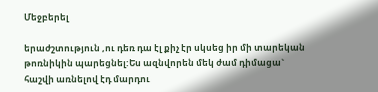Մեջբերել

երաժշտություն ,ու դեռ դա էլ քիչ էր սկսեց իր մի տարեկան թոռնիկին պարեցնել:Ես ազնվորեն մեկ ժամ դիմացա` հաշվի առնելով էդ մարդու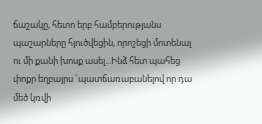ճաշակը, հետո երբ համբերությանս պաշարները հյուծվեցին, որոշեցի մոտենալ ու մի քանի խոսք ասել...Ինձ հետ պահեց փոքր եղբայրս `պատճառաբանելով որ դա մեծ կռվի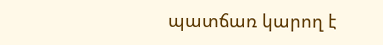պատճառ կարող է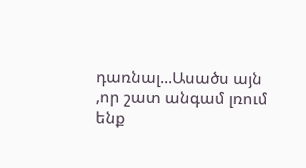դառնալ...Ասածս այն ,որ շատ անգամ լռում ենք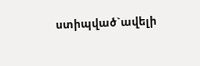ստիպված`ավելի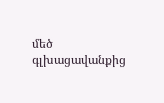մեծ գլխացավանքից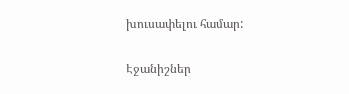խուսափելու համար:


Էջանիշներ